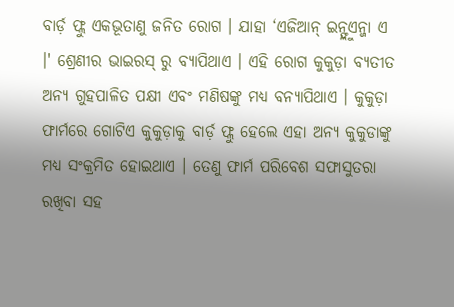ବାର୍ଡ଼ ଫ୍ଲୁ ଏକଭୂତାଣୁ ଜନିତ ରୋଗ । ଯାହା ‘ଏଜିଆନ୍ ଇନ୍ଫ୍ଲୁଏନ୍ଜା ଏ ।' ଶ୍ରେଣୀର ଭାଇରସ୍ ରୁ ବ୍ୟାପିଥାଏ । ଏହି ରୋଗ କୁକୁଡ଼ା ବ୍ୟତୀତ ଅନ୍ୟ ଗୁହପାଳିତ ପକ୍ଷୀ ଏବଂ ମଣିଷଙ୍କୁ ମଧ୍ୟ ବନ୍ୟାପିଥାଏ । କୁକୁଡ଼ା ଫାର୍ମରେ ଗୋଟିଏ କୁକୁଡ଼ାକୁ ବାର୍ଡ଼ ଫ୍ଲୁ ହେଲେ ଏହା ଅନ୍ୟ କୁକୁଡାଙ୍କୁ ମଧ୍ୟ ସଂକ୍ରମିତ ହୋଇଥାଏ । ତେଣୁ ଫାର୍ମ ପରିବେଶ ସଫାସୁତରା ରଖିବା ସହ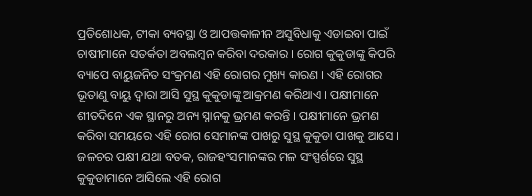ପ୍ରତିଶୋଧକ, ଟୀକା ବ୍ୟବସ୍ଥା ଓ ଆପତ୍ତକାଳୀନ ଅସୁବିଧାକୁ ଏଡାଇବା ପାଇଁ ଚାଷୀମାନେ ସତର୍କତା ଅବଲମ୍ବନ କରିବା ଦରକାର । ରୋଗ କୁକୁଡାଙ୍କୁ କିପରି ବ୍ୟାପେ ବାୟୁଜନିତ ସଂକ୍ରମଣ ଏହି ରୋଗର ମୁଖ୍ୟ କାରଣ । ଏହି ରୋଗର ଭୂତାଣୁ ବାୟୁ ଦ୍ଵାରା ଆସି ସୁସ୍ଥ କୁକୁଡାଙ୍କୁ ଆକ୍ରମଣ କରିଥାଏ । ପକ୍ଷୀମାନେ ଶୀତଦିନେ ଏକ ସ୍ଥାନରୁ ଅନ୍ୟ ସ୍ନାନକୁ ଭ୍ରମଣ କରନ୍ତି । ପକ୍ଷୀମାନେ ଭ୍ରମଣ କରିବା ସମୟରେ ଏହି ରୋଗ ସେମାନଙ୍କ ପାଖରୁ ସୁସ୍ଥ କୁକୁଡା ପାଖକୁ ଆସେ । ଜଳଚର ପକ୍ଷୀ ଯଥା ବତକ, ରାଜହଂସମାନଙ୍କର ମଳ ସଂସ୍ପର୍ଶରେ ସୁସ୍ଥ କୁକୁଡାମାନେ ଆସିଲେ ଏହି ରୋଗ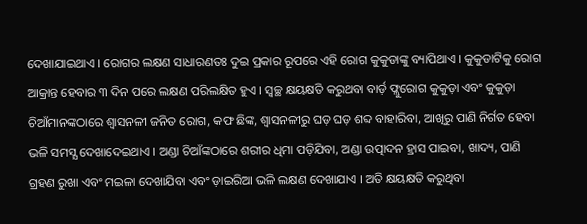ଦେଖାଯାଇଥାଏ । ରୋଗର ଲକ୍ଷଣ ସାଧାରଣତଃ ଦୁଇ ପ୍ରକାର ରୂପରେ ଏହି ରୋଗ କୁକୁଡାଙ୍କୁ ବ୍ୟାପିଥାଏ । କୁକୁଡାଟିକୁ ରୋଗ ଆକ୍ରାନ୍ତ ହେବାର ୩ ଦିନ ପରେ ଲକ୍ଷଣ ପରିଲକ୍ଷିତ ହୁଏ । ସ୍ୱଚ୍ଛ କ୍ଷୟକ୍ଷତି କରୁଥବା ବାର୍ଡ଼ ଫ୍ଲୁରୋଗ କୁକୁଡ଼ା ଏବଂ କୁକୁଡ଼ା ଚିଆଁମାନଙ୍କଠାରେ ଶ୍ଵାସନଳୀ ଜନିତ ରୋଗ, କଫ ଛିଙ୍କ, ଶ୍ଵାସନଳୀରୁ ଘଡ଼ ଘଡ଼ ଶବ୍ଦ ବାହାରିବା, ଆଖିରୁ ପାଣି ନିର୍ଗତ ହେବା ଭଳି ସମସ୍ଯ ଦେଖାଦେଇଥାଏ । ଅଣ୍ଡା ଚିଆଁଙ୍କଠାରେ ଶରୀର ଧିମା ପଡ଼ିଯିବା, ଅଣ୍ଡା ଉତ୍ପାଦନ ହ୍ରାସ ପାଇବା, ଖାଦ୍ୟ, ପାଣି ଗ୍ରହଣ ରୁଖା ଏବଂ ମଇଳା ଦେଖାଯିବା ଏବଂ ଡ଼ାଇରିଆ ଭଳି ଲକ୍ଷଣ ଦେଖାଯାଏ । ଅତି କ୍ଷୟକ୍ଷତି କରୁଥିବା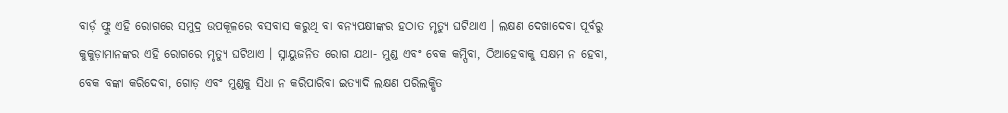ବାର୍ଡ଼ ଫ୍ଲୁ ଏହି ରୋଗରେ ସମୁଦ୍ର ଉପକୂଳରେ ବସବାସ କରୁଥି ବା ବନ୍ୟପକ୍ଷୀଙ୍କର ହଠାତ ମୃତ୍ୟୁ ଘଟିଥାଏ । ଲକ୍ଷଣ ଦେଖାଦେବା ପୂର୍ବରୁ କୁକୁଡ଼ାମାନଙ୍କର ଏହି ରୋଗରେ ମୃତ୍ୟୁ ଘଟିଥାଏ । ସ୍ନାୟୁଜନିତ ରୋଗ ଯଥା- ମୁଣ୍ଡ ଏବଂ ବେକ କମ୍ପିବା, ଠିଆହେବାକୁ ସକ୍ଷମ ନ ହେବା, ବେକ ବଙ୍କା କରିଦେବା, ଗୋଡ଼ ଏବଂ ମୁଣ୍ଡକୁ ସିଧା ନ କରିପାରିବା ଇତ୍ୟାଦି ଲକ୍ଷଣ ପରିଲକ୍ଷିତ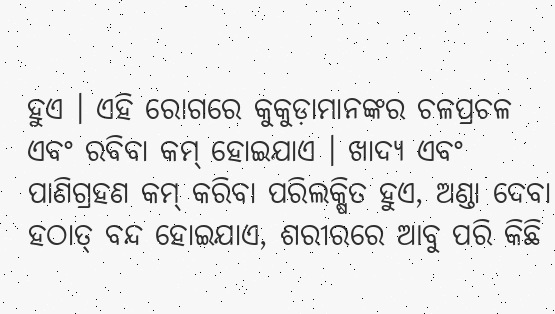ହୁଏ । ଏହି ରୋଗରେ କୁକୁଡ଼ାମାନଙ୍କର ଚଳପ୍ରଚଳ ଏବଂ ରବିବା କମ୍ ହୋଇଯାଏ । ଖାଦ୍ୟ ଏବଂ ପାଣିଗ୍ରହଣ କମ୍ କରିବା ପରିଲକ୍ଷିତ ହୁଏ, ଅଣ୍ଡା ଦେବା ହଠାତ୍ ବନ୍ଦ ହୋଇଯାଏ, ଶରୀରରେ ଆବୁ ପରି କିଛି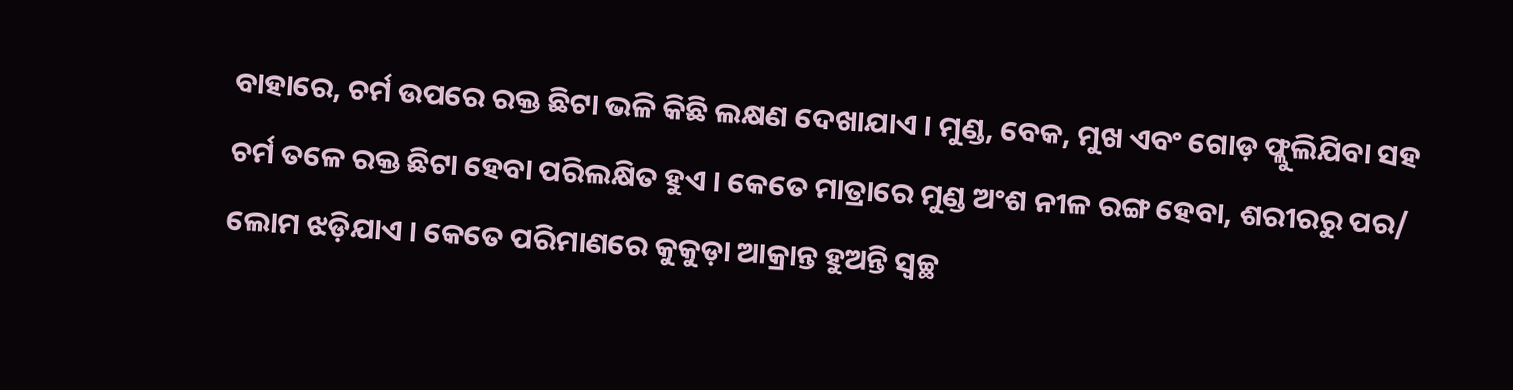ବାହାରେ, ଚର୍ମ ଉପରେ ରକ୍ତ ଛିଟା ଭଳି କିଛି ଲକ୍ଷଣ ଦେଖାଯାଏ । ମୁଣ୍ଡ, ବେକ, ମୁଖ ଏବଂ ଗୋଡ଼ ଫ୍ଲୁଲିଯିବା ସହ ଚର୍ମ ତଳେ ରକ୍ତ ଛିଟା ହେବା ପରିଲକ୍ଷିତ ହୁଏ । କେତେ ମାତ୍ରାରେ ମୁଣ୍ଡ ଅଂଶ ନୀଳ ରଙ୍ଗ ହେବା, ଶରୀରରୁ ପର/ ଲୋମ ଝଡ଼ିଯାଏ । କେତେ ପରିମାଣରେ କୁକୁଡ଼ା ଆକ୍ରାନ୍ତ ହୁଅନ୍ତି ସ୍ୱଚ୍ଛ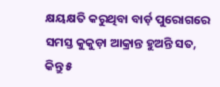କ୍ଷୟକ୍ଷତି କରୁଥିବା ବାର୍ଡ଼ ପୁରୋଗରେ ସମସ୍ତ କୁକୁଡ଼ା ଆକ୍ରାନ୍ତ ହୁଅନ୍ତି ସତ, କିନ୍ତୁ ୫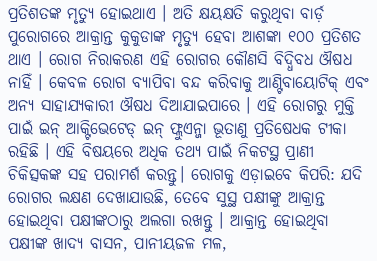ପ୍ରତିଶତଙ୍କ ମୃତ୍ୟୁ ହୋଇଥାଏ । ଅତି କ୍ଷୟକ୍ଷତି କରୁଥିବା ବାର୍ଡ଼ ପୁରୋଗରେ ଆକ୍ରାନ୍ତ କୁକୁଡାଙ୍କ ମୃତ୍ୟୁ ହେବା ଆଶଙ୍କା ୧୦୦ ପ୍ରତିଶତ ଥାଏ । ରୋଗ ନିରାକରଣ ଏହି ରୋଗର କୌଣସି ବିଦ୍ଧିବଧ ଔଷଧ ନାହିଁ । କେବଳ ରୋଗ ବ୍ୟାପିବା ବନ୍ଦ କରିବାକୁ ଆଣ୍ଟିବାୟୋଟିକ୍ ଏବଂ ଅନ୍ୟ ସାହାଯ୍ୟକାରୀ ଔଷଧ ଦିଆଯାଇପାରେ । ଏହି ରୋଗରୁ ମୁକ୍ତି ପାଇଁ ଇନ୍ ଆକ୍ଟିଭେଟେଡ୍ ଇନ୍ ଫ୍ଲୁଏନ୍ଜା ଭୂତାଣୁ ପ୍ରତିଷେଧକ ଟୀକା ରହିଛି । ଏହି ବିଷୟରେ ଅଧିକ ତଥ୍ୟ ପାଇଁ ନିକଟସ୍ଥ ପ୍ରାଣୀ ଚିକିତ୍ସକଙ୍କ ସହ ପରାମର୍ଶ କରନ୍ତୁ। ରୋଗକୁ ଏଡ଼ାଇବେ କିପରି: ଯଦି ରୋଗର ଲକ୍ଷଣ ଦେଖାଯାଉଛି, ତେବେ ସୁସ୍ଥ ପକ୍ଷୀଙ୍କୁ ଆକ୍ରାନ୍ତ ହୋଇଥିବା ପକ୍ଷୀଙ୍କଠାରୁ ଅଲଗା ରଖନ୍ତୁ । ଆକ୍ରାନ୍ତ ହୋଇଥିବା ପକ୍ଷୀଙ୍କ ଖାଦ୍ୟ ବାସନ, ପାନୀୟଜଳ ମଳ,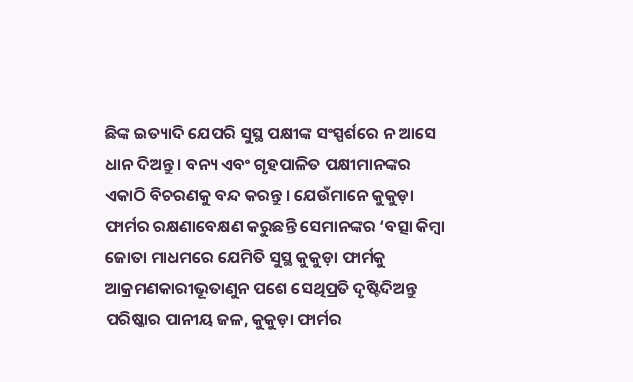ଛିଙ୍କ ଇତ୍ୟାଦି ଯେପରି ସୁସ୍ଥ ପକ୍ଷୀଙ୍କ ସଂସ୍ପର୍ଶରେ ନ ଆସେ ଧାନ ଦିଅନ୍ତୁ । ବନ୍ୟ ଏବଂ ଗୃହପାଳିତ ପକ୍ଷୀମାନଙ୍କର ଏକାଠି ବିଚରଣକୁ ବନ୍ଦ କରନ୍ତୁ । ଯେଉଁମାନେ କୁକୁଡ଼ା ଫାର୍ମର ରକ୍ଷଣାବେକ୍ଷଣ କରୁଛନ୍ତି ସେମାନଙ୍କର ‘ବତ୍ସା କିମ୍ବା ଜୋତା ମାଧମରେ ଯେମିତି ସୁସ୍ଥ କୁକୁଡ଼ା ଫାର୍ମକୁ ଆକ୍ରମଣକାରୀଭୂତାଣୁନ ପଶେ ସେଥିପ୍ରତି ଦୃଷ୍ଟିଦିଅନ୍ତୁ ପରିଷ୍କାର ପାନୀୟ ଜଳ, କୁକୁଡ଼ା ଫାର୍ମର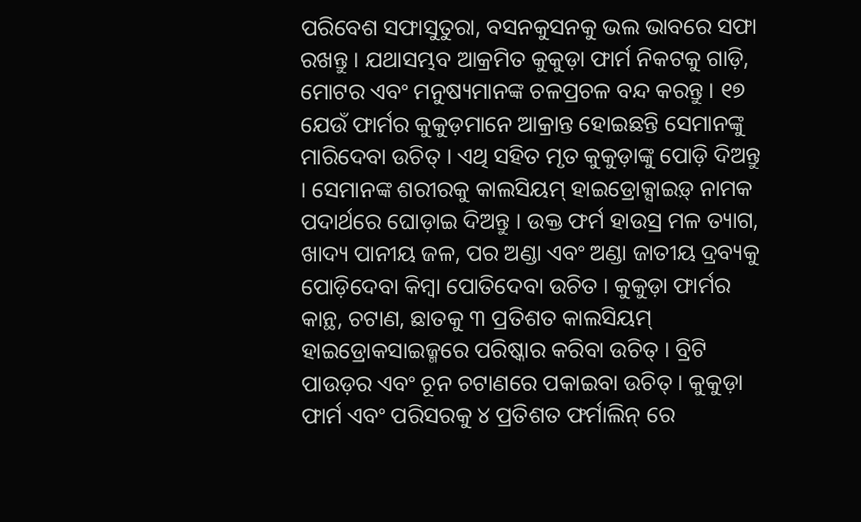ପରିବେଶ ସଫାସୁତୁରା, ବସନକୁସନକୁ ଭଲ ଭାବରେ ସଫା ରଖନ୍ତୁ । ଯଥାସମ୍ଭବ ଆକ୍ରମିତ କୁକୁଡ଼ା ଫାର୍ମ ନିକଟକୁ ଗାଡ଼ି, ମୋଟର ଏବଂ ମନୁଷ୍ୟମାନଙ୍କ ଚଳପ୍ରଚଳ ବନ୍ଦ କରନ୍ତୁ । ୧୭ ଯେଉଁ ଫାର୍ମର କୁକୁଡ଼ମାନେ ଆକ୍ରାନ୍ତ ହୋଇଛନ୍ତି ସେମାନଙ୍କୁ ମାରିଦେବା ଉଚିତ୍ । ଏଥି ସହିତ ମୃତ କୁକୁଡ଼ାଙ୍କୁ ପୋଡ଼ି ଦିଅନ୍ତୁ । ସେମାନଙ୍କ ଶରୀରକୁ କାଲସିୟମ୍ ହାଇଡ୍ରୋକ୍ସାଇଡ଼୍ ନାମକ ପଦାର୍ଥରେ ଘୋଡ଼ାଇ ଦିଅନ୍ତୁ । ଉକ୍ତ ଫର୍ମ ହାଉସ୍ର ମଳ ତ୍ୟାଗ, ଖାଦ୍ୟ ପାନୀୟ ଜଳ, ପର ଅଣ୍ଡା ଏବଂ ଅଣ୍ଡା ଜାତୀୟ ଦ୍ରବ୍ୟକୁ ପୋଡ଼ିଦେବା କିମ୍ବା ପୋତିଦେବା ଉଚିତ । କୁକୁଡ଼ା ଫାର୍ମର କାନ୍ଥ, ଚଟାଣ, ଛାତକୁ ୩ ପ୍ରତିଶତ କାଲସିୟମ୍ ହାଇଡ୍ରୋକସାଇଜ୍ମରେ ପରିଷ୍କାର କରିବା ଉଚିତ୍ । ବ୍ରିଟି ପାଉଡ଼ର ଏବଂ ଚୂନ ଚଟାଣରେ ପକାଇବା ଉଚିତ୍ । କୁକୁଡ଼ା ଫାର୍ମ ଏବଂ ପରିସରକୁ ୪ ପ୍ରତିଶତ ଫର୍ମାଲିନ୍ ରେ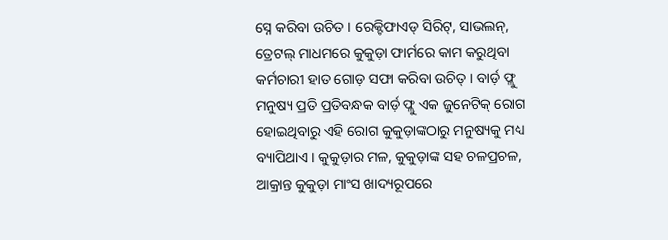ସ୍ନେ କରିବା ଉଚିତ । ରେକ୍ଟିଫାଏଡ୍ ସିରିଟ୍, ସାଭଲନ୍, ତ୍ରେଟଲ୍ ମାଧମରେ କୁକୁଡ଼ା ଫାର୍ମରେ କାମ କରୁଥିବା କର୍ମଚାରୀ ହାତ ଗୋଡ଼ ସଫା କରିବା ଉଚିତ୍ । ବାର୍ଡ଼ ଫ୍ଲୁ ମନୁଷ୍ୟ ପ୍ରତି ପ୍ରତିବନ୍ଧକ ବାର୍ଡ଼ ଫ୍ଲୁ ଏକ ଜୁନେଟିକ୍ ରୋଗ ହୋଇଥିବାରୁ ଏହି ରୋଗ କୁକୁଡ଼ାଙ୍କଠାରୁ ମନୁଷ୍ୟକୁ ମଧ୍ୟ ବ୍ୟାପିଥାଏ । କୁକୁଡ଼ାର ମଳ, କୁକୁଡ଼ାଙ୍କ ସହ ଚଳପ୍ରଚଳ, ଆକ୍ରାନ୍ତ କୁକୁଡ଼ା ମାଂସ ଖାଦ୍ୟରୂପରେ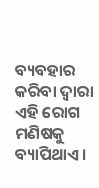ବ୍ୟବହାର କରିବା ଦ୍ଵାରା ଏହି ରୋଗ ମଣିଷକୁ ବ୍ୟାପିଥାଏ ।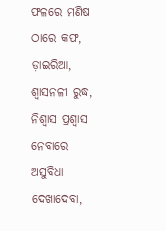ଫଳରେ ମଣିଷ ଠାରେ କଫ, ଡ଼ାଇରିଆ, ଶ୍ଵାସନଳୀ ରୁଦ୍ଧ, ନିଶ୍ଵାସ ପ୍ରଶ୍ଵାସ ନେବାରେ ଅସୁବିଧା ଦେଖାଦେବା,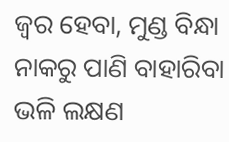ଜ୍ୱର ହେବା, ମୁଣ୍ଡ ବିନ୍ଧା ନାକରୁ ପାଣି ବାହାରିବା ଭଳି ଲକ୍ଷଣ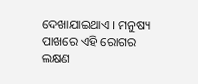ଦେଖାଯାଇଥାଏ । ମନୁଷ୍ୟ ପାଖରେ ଏହି ରୋଗର ଲକ୍ଷଣ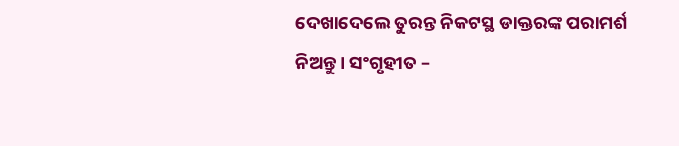ଦେଖାଦେଲେ ତୁରନ୍ତ ନିକଟସ୍ଥ ଡାକ୍ତରଙ୍କ ପରାମର୍ଶ ନିଅନ୍ତୁ । ସଂଗୃହୀତ –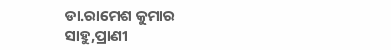ଡା.ରାମେଶ କୁମାର ସାହୁ,ପ୍ରାଣୀ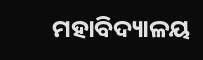ମହାବିଦ୍ୟାଳୟ